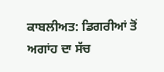ਕਾਬਲੀਅਤ: ਡਿਗਰੀਆਂ ਤੋਂ ਅਗਾਂਹ ਦਾ ਸੱਚ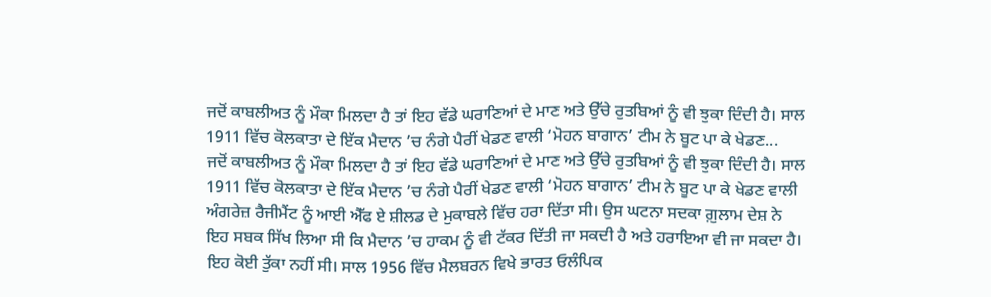ਜਦੋਂ ਕਾਬਲੀਅਤ ਨੂੰ ਮੌਕਾ ਮਿਲਦਾ ਹੈ ਤਾਂ ਇਹ ਵੱਡੇ ਘਰਾਣਿਆਂ ਦੇ ਮਾਣ ਅਤੇ ਉੱਚੇ ਰੁਤਬਿਆਂ ਨੂੰ ਵੀ ਝੁਕਾ ਦਿੰਦੀ ਹੈ। ਸਾਲ 1911 ਵਿੱਚ ਕੋਲਕਾਤਾ ਦੇ ਇੱਕ ਮੈਦਾਨ ’ਚ ਨੰਗੇ ਪੈਰੀਂ ਖੇਡਣ ਵਾਲੀ ‘ਮੋਹਨ ਬਾਗਾਨ’ ਟੀਮ ਨੇ ਬੂਟ ਪਾ ਕੇ ਖੇਡਣ...
ਜਦੋਂ ਕਾਬਲੀਅਤ ਨੂੰ ਮੌਕਾ ਮਿਲਦਾ ਹੈ ਤਾਂ ਇਹ ਵੱਡੇ ਘਰਾਣਿਆਂ ਦੇ ਮਾਣ ਅਤੇ ਉੱਚੇ ਰੁਤਬਿਆਂ ਨੂੰ ਵੀ ਝੁਕਾ ਦਿੰਦੀ ਹੈ। ਸਾਲ 1911 ਵਿੱਚ ਕੋਲਕਾਤਾ ਦੇ ਇੱਕ ਮੈਦਾਨ ’ਚ ਨੰਗੇ ਪੈਰੀਂ ਖੇਡਣ ਵਾਲੀ ‘ਮੋਹਨ ਬਾਗਾਨ’ ਟੀਮ ਨੇ ਬੂਟ ਪਾ ਕੇ ਖੇਡਣ ਵਾਲੀ ਅੰਗਰੇਜ਼ ਰੈਜੀਮੈਂਟ ਨੂੰ ਆਈ ਐੱਫ ਏ ਸ਼ੀਲਡ ਦੇ ਮੁਕਾਬਲੇ ਵਿੱਚ ਹਰਾ ਦਿੱਤਾ ਸੀ। ਉਸ ਘਟਨਾ ਸਦਕਾ ਗ਼ੁਲਾਮ ਦੇਸ਼ ਨੇ ਇਹ ਸਬਕ ਸਿੱਖ ਲਿਆ ਸੀ ਕਿ ਮੈਦਾਨ ’ਚ ਹਾਕਮ ਨੂੰ ਵੀ ਟੱਕਰ ਦਿੱਤੀ ਜਾ ਸਕਦੀ ਹੈ ਅਤੇ ਹਰਾਇਆ ਵੀ ਜਾ ਸਕਦਾ ਹੈ। ਇਹ ਕੋਈ ਤੁੱਕਾ ਨਹੀਂ ਸੀ। ਸਾਲ 1956 ਵਿੱਚ ਮੈਲਬਰਨ ਵਿਖੇ ਭਾਰਤ ਓਲੰਪਿਕ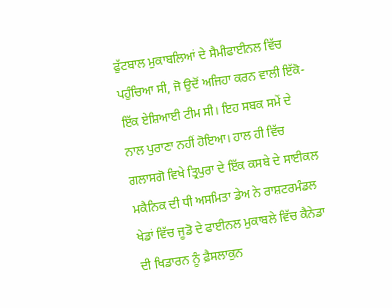ਫੁੱਟਬਾਲ ਮੁਕਾਬਲਿਆਂ ਦੇ ਸੈਮੀਫਾਈਨਲ ਵਿੱਚ ਪਹੁੰਚਿਆ ਸੀ, ਜੋ ਉਦੋਂ ਅਜਿਹਾ ਕਰਨ ਵਾਲੀ ਇੱਕੋ-ਇੱਕ ਏਸ਼ਿਆਈ ਟੀਮ ਸੀ। ਇਹ ਸਬਕ ਸਮੇਂ ਦੇ ਨਾਲ ਪੁਰਾਣਾ ਨਹੀਂ ਹੋਇਆ। ਹਾਲ ਹੀ ਵਿੱਚ ਗਲਾਸਗੋ ਵਿਖੇ ਤ੍ਰਿਪੁਰਾ ਦੇ ਇੱਕ ਕਸਬੇ ਦੇ ਸਾਈਕਲ ਮਕੈਨਿਕ ਦੀ ਧੀ ਅਸਮਿਤਾ ਡੇਅ ਨੇ ਰਾਸ਼ਟਰਮੰਡਲ ਖੇਡਾਂ ਵਿੱਚ ਜੂਡੋ ਦੇ ਫਾਈਨਲ ਮੁਕਾਬਲੇ ਵਿੱਚ ਕੈਨੇਡਾ ਦੀ ਖਿਡਾਰਨ ਨੂੰ ਫ਼ੈਸਲਾਕੁਨ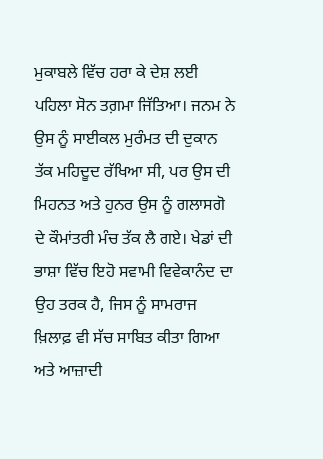ਮੁਕਾਬਲੇ ਵਿੱਚ ਹਰਾ ਕੇ ਦੇਸ਼ ਲਈ ਪਹਿਲਾ ਸੋਨ ਤਗ਼ਮਾ ਜਿੱਤਿਆ। ਜਨਮ ਨੇ ਉਸ ਨੂੰ ਸਾਈਕਲ ਮੁਰੰਮਤ ਦੀ ਦੁਕਾਨ ਤੱਕ ਮਹਿਦੂਦ ਰੱਖਿਆ ਸੀ, ਪਰ ਉਸ ਦੀ ਮਿਹਨਤ ਅਤੇ ਹੁਨਰ ਉਸ ਨੂੰ ਗਲਾਸਗੋ ਦੇ ਕੌਮਾਂਤਰੀ ਮੰਚ ਤੱਕ ਲੈ ਗਏ। ਖੇਡਾਂ ਦੀ ਭਾਸ਼ਾ ਵਿੱਚ ਇਹੋ ਸਵਾਮੀ ਵਿਵੇਕਾਨੰਦ ਦਾ ਉਹ ਤਰਕ ਹੈ, ਜਿਸ ਨੂੰ ਸਾਮਰਾਜ ਖ਼ਿਲਾਫ਼ ਵੀ ਸੱਚ ਸਾਬਿਤ ਕੀਤਾ ਗਿਆ ਅਤੇ ਆਜ਼ਾਦੀ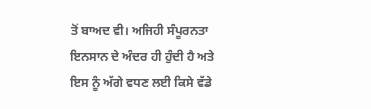ਤੋਂ ਬਾਅਦ ਵੀ। ਅਜਿਹੀ ਸੰਪੂਰਨਤਾ ਇਨਸਾਨ ਦੇ ਅੰਦਰ ਹੀ ਹੁੰਦੀ ਹੈ ਅਤੇ ਇਸ ਨੂੰ ਅੱਗੇ ਵਧਣ ਲਈ ਕਿਸੇ ਵੱਡੇ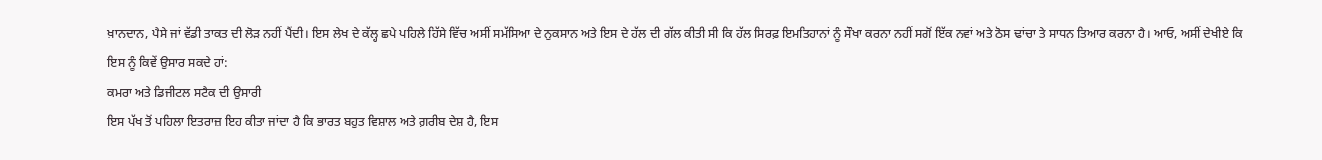ਖ਼ਾਨਦਾਨ, ਪੈਸੇ ਜਾਂ ਵੱਡੀ ਤਾਕਤ ਦੀ ਲੋੜ ਨਹੀਂ ਪੈਂਦੀ। ਇਸ ਲੇਖ ਦੇ ਕੱਲ੍ਹ ਛਪੇ ਪਹਿਲੇ ਹਿੱਸੇ ਵਿੱਚ ਅਸੀਂ ਸਮੱਸਿਆ ਦੇ ਨੁਕਸਾਨ ਅਤੇ ਇਸ ਦੇ ਹੱਲ ਦੀ ਗੱਲ ਕੀਤੀ ਸੀ ਕਿ ਹੱਲ ਸਿਰਫ਼ ਇਮਤਿਹਾਨਾਂ ਨੂੰ ਸੌਖਾ ਕਰਨਾ ਨਹੀਂ ਸਗੋਂ ਇੱਕ ਨਵਾਂ ਅਤੇ ਠੋਸ ਢਾਂਚਾ ਤੇ ਸਾਧਨ ਤਿਆਰ ਕਰਨਾ ਹੈ। ਆਓ, ਅਸੀਂ ਦੇਖੀਏ ਕਿ ਇਸ ਨੂੰ ਕਿਵੇਂ ਉਸਾਰ ਸਕਦੇ ਹਾਂ:
ਕਮਰਾ ਅਤੇ ਡਿਜੀਟਲ ਸਟੈਕ ਦੀ ਉਸਾਰੀ
ਇਸ ਪੱਖ ਤੋਂ ਪਹਿਲਾ ਇਤਰਾਜ਼ ਇਹ ਕੀਤਾ ਜਾਂਦਾ ਹੈ ਕਿ ਭਾਰਤ ਬਹੁਤ ਵਿਸ਼ਾਲ ਅਤੇ ਗ਼ਰੀਬ ਦੇਸ਼ ਹੈ, ਇਸ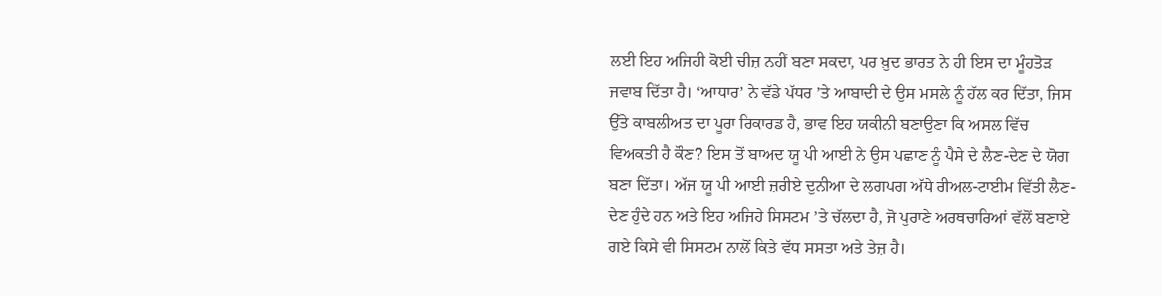ਲਈ ਇਹ ਅਜਿਹੀ ਕੋਈ ਚੀਜ਼ ਨਹੀਂ ਬਣਾ ਸਕਦਾ, ਪਰ ਖ਼ੁਦ ਭਾਰਤ ਨੇ ਹੀ ਇਸ ਦਾ ਮੂੰਹਤੋੜ ਜਵਾਬ ਦਿੱਤਾ ਹੈ। ‘ਆਧਾਰ’ ਨੇ ਵੱਡੇ ਪੱਧਰ ’ਤੇ ਆਬਾਦੀ ਦੇ ਉਸ ਮਸਲੇ ਨੂੰ ਹੱਲ ਕਰ ਦਿੱਤਾ, ਜਿਸ ਉੱਤੇ ਕਾਬਲੀਅਤ ਦਾ ਪੂਰਾ ਰਿਕਾਰਡ ਹੈ, ਭਾਵ ਇਹ ਯਕੀਨੀ ਬਣਾਉਣਾ ਕਿ ਅਸਲ ਵਿੱਚ ਵਿਅਕਤੀ ਹੈ ਕੌਣ? ਇਸ ਤੋਂ ਬਾਅਦ ਯੂ ਪੀ ਆਈ ਨੇ ਉਸ ਪਛਾਣ ਨੂੰ ਪੈਸੇ ਦੇ ਲੈਣ-ਦੇਣ ਦੇ ਯੋਗ ਬਣਾ ਦਿੱਤਾ। ਅੱਜ ਯੂ ਪੀ ਆਈ ਜ਼ਰੀਏ ਦੁਨੀਆ ਦੇ ਲਗਪਗ ਅੱਧੇ ਰੀਅਲ-ਟਾਈਮ ਵਿੱਤੀ ਲੈਣ-ਦੇਣ ਹੁੰਦੇ ਹਨ ਅਤੇ ਇਹ ਅਜਿਹੇ ਸਿਸਟਮ ’ਤੇ ਚੱਲਦਾ ਹੈ, ਜੋ ਪੁਰਾਣੇ ਅਰਥਚਾਰਿਆਂ ਵੱਲੋਂ ਬਣਾਏ ਗਏ ਕਿਸੇ ਵੀ ਸਿਸਟਮ ਨਾਲੋਂ ਕਿਤੇ ਵੱਧ ਸਸਤਾ ਅਤੇ ਤੇਜ਼ ਹੈ।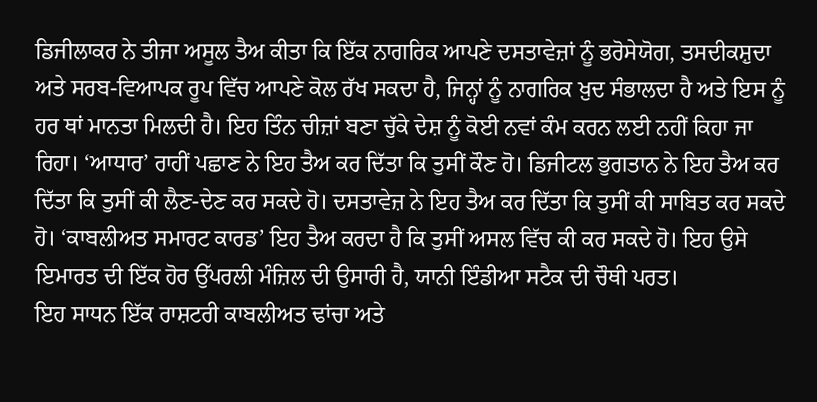ਡਿਜੀਲਾਕਰ ਨੇ ਤੀਜਾ ਅਸੂਲ ਤੈਅ ਕੀਤਾ ਕਿ ਇੱਕ ਨਾਗਰਿਕ ਆਪਣੇ ਦਸਤਾਵੇਜ਼ਾਂ ਨੂੰ ਭਰੋਸੇਯੋਗ, ਤਸਦੀਕਸ਼ੁਦਾ ਅਤੇ ਸਰਬ-ਵਿਆਪਕ ਰੂਪ ਵਿੱਚ ਆਪਣੇ ਕੋਲ ਰੱਖ ਸਕਦਾ ਹੈ, ਜਿਨ੍ਹਾਂ ਨੂੰ ਨਾਗਰਿਕ ਖ਼ੁਦ ਸੰਭਾਲਦਾ ਹੈ ਅਤੇ ਇਸ ਨੂੰ ਹਰ ਥਾਂ ਮਾਨਤਾ ਮਿਲਦੀ ਹੈ। ਇਹ ਤਿੰਨ ਚੀਜ਼ਾਂ ਬਣਾ ਚੁੱਕੇ ਦੇਸ਼ ਨੂੰ ਕੋਈ ਨਵਾਂ ਕੰਮ ਕਰਨ ਲਈ ਨਹੀਂ ਕਿਹਾ ਜਾ ਰਿਹਾ। ‘ਆਧਾਰ’ ਰਾਹੀਂ ਪਛਾਣ ਨੇ ਇਹ ਤੈਅ ਕਰ ਦਿੱਤਾ ਕਿ ਤੁਸੀਂ ਕੌਣ ਹੋ। ਡਿਜੀਟਲ ਭੁਗਤਾਨ ਨੇ ਇਹ ਤੈਅ ਕਰ ਦਿੱਤਾ ਕਿ ਤੁਸੀਂ ਕੀ ਲੈਣ-ਦੇਣ ਕਰ ਸਕਦੇ ਹੋ। ਦਸਤਾਵੇਜ਼ ਨੇ ਇਹ ਤੈਅ ਕਰ ਦਿੱਤਾ ਕਿ ਤੁਸੀਂ ਕੀ ਸਾਬਿਤ ਕਰ ਸਕਦੇ ਹੋ। ‘ਕਾਬਲੀਅਤ ਸਮਾਰਟ ਕਾਰਡ’ ਇਹ ਤੈਅ ਕਰਦਾ ਹੈ ਕਿ ਤੁਸੀਂ ਅਸਲ ਵਿੱਚ ਕੀ ਕਰ ਸਕਦੇ ਹੋ। ਇਹ ਉਸੇ ਇਮਾਰਤ ਦੀ ਇੱਕ ਹੋਰ ਉੱਪਰਲੀ ਮੰਜ਼ਿਲ ਦੀ ਉਸਾਰੀ ਹੈ, ਯਾਨੀ ਇੰਡੀਆ ਸਟੈਕ ਦੀ ਚੌਥੀ ਪਰਤ।
ਇਹ ਸਾਧਨ ਇੱਕ ਰਾਸ਼ਟਰੀ ਕਾਬਲੀਅਤ ਢਾਂਚਾ ਅਤੇ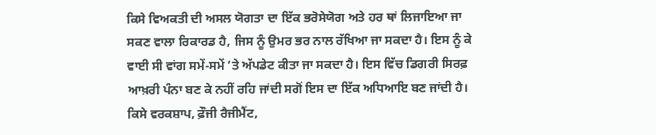ਕਿਸੇ ਵਿਅਕਤੀ ਦੀ ਅਸਲ ਯੋਗਤਾ ਦਾ ਇੱਕ ਭਰੋਸੇਯੋਗ ਅਤੇ ਹਰ ਥਾਂ ਲਿਜਾਇਆ ਜਾ ਸਕਣ ਵਾਲਾ ਰਿਕਾਰਡ ਹੈ, ਜਿਸ ਨੂੰ ਉਮਰ ਭਰ ਨਾਲ ਰੱਖਿਆ ਜਾ ਸਕਦਾ ਹੈ। ਇਸ ਨੂੰ ਕੇ ਵਾਈ ਸੀ ਵਾਂਗ ਸਮੇਂ-ਸਮੇਂ ’ਤੇ ਅੱਪਡੇਟ ਕੀਤਾ ਜਾ ਸਕਦਾ ਹੈ। ਇਸ ਵਿੱਚ ਡਿਗਰੀ ਸਿਰਫ਼ ਆਖ਼ਰੀ ਪੰਨਾ ਬਣ ਕੇ ਨਹੀਂ ਰਹਿ ਜਾਂਦੀ ਸਗੋਂ ਇਸ ਦਾ ਇੱਕ ਅਧਿਆਇ ਬਣ ਜਾਂਦੀ ਹੈ। ਕਿਸੇ ਵਰਕਸ਼ਾਪ, ਫ਼ੌਜੀ ਰੈਜੀਮੈਂਟ,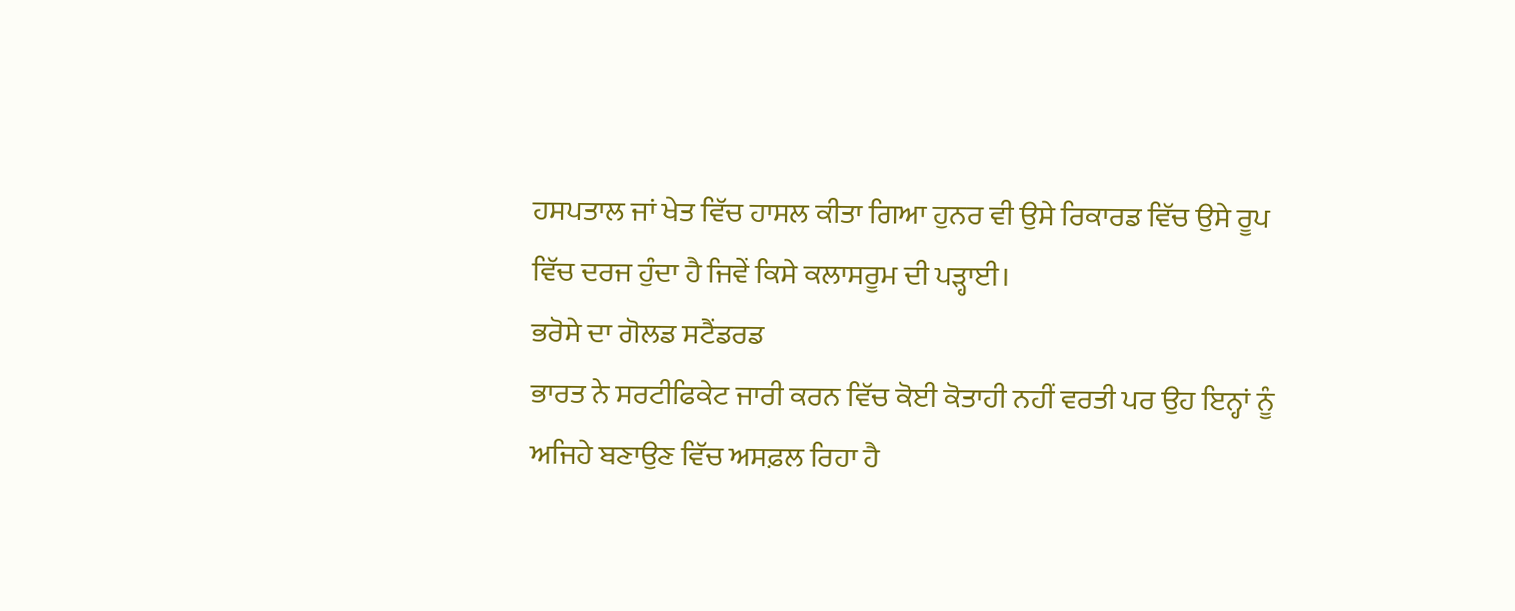ਹਸਪਤਾਲ ਜਾਂ ਖੇਤ ਵਿੱਚ ਹਾਸਲ ਕੀਤਾ ਗਿਆ ਹੁਨਰ ਵੀ ਉਸੇ ਰਿਕਾਰਡ ਵਿੱਚ ਉਸੇ ਰੂਪ ਵਿੱਚ ਦਰਜ ਹੁੰਦਾ ਹੈ ਜਿਵੇਂ ਕਿਸੇ ਕਲਾਸਰੂਮ ਦੀ ਪੜ੍ਹਾਈ।
ਭਰੋਸੇ ਦਾ ਗੋਲਡ ਸਟੈਂਡਰਡ
ਭਾਰਤ ਨੇ ਸਰਟੀਫਿਕੇਟ ਜਾਰੀ ਕਰਨ ਵਿੱਚ ਕੋਈ ਕੋਤਾਹੀ ਨਹੀਂ ਵਰਤੀ ਪਰ ਉਹ ਇਨ੍ਹਾਂ ਨੂੰ ਅਜਿਹੇ ਬਣਾਉਣ ਵਿੱਚ ਅਸਫ਼ਲ ਰਿਹਾ ਹੈ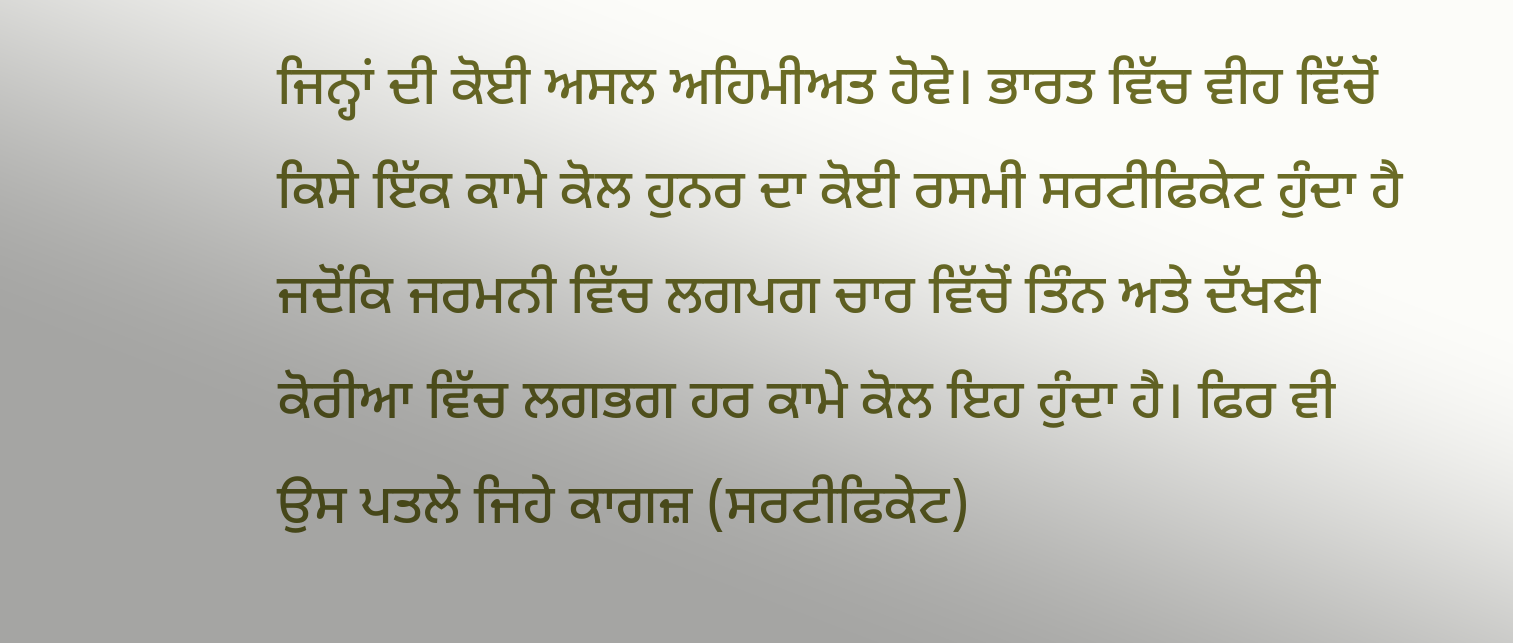ਜਿਨ੍ਹਾਂ ਦੀ ਕੋਈ ਅਸਲ ਅਹਿਮੀਅਤ ਹੋਵੇ। ਭਾਰਤ ਵਿੱਚ ਵੀਹ ਵਿੱਚੋਂ ਕਿਸੇ ਇੱਕ ਕਾਮੇ ਕੋਲ ਹੁਨਰ ਦਾ ਕੋਈ ਰਸਮੀ ਸਰਟੀਫਿਕੇਟ ਹੁੰਦਾ ਹੈ ਜਦੋਂਕਿ ਜਰਮਨੀ ਵਿੱਚ ਲਗਪਗ ਚਾਰ ਵਿੱਚੋਂ ਤਿੰਨ ਅਤੇ ਦੱਖਣੀ ਕੋਰੀਆ ਵਿੱਚ ਲਗਭਗ ਹਰ ਕਾਮੇ ਕੋਲ ਇਹ ਹੁੰਦਾ ਹੈ। ਫਿਰ ਵੀ ਉਸ ਪਤਲੇ ਜਿਹੇ ਕਾਗਜ਼ (ਸਰਟੀਫਿਕੇਟ)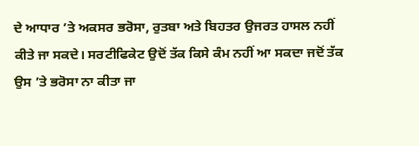ਦੇ ਆਧਾਰ ’ਤੇ ਅਕਸਰ ਭਰੋਸਾ, ਰੁਤਬਾ ਅਤੇ ਬਿਹਤਰ ਉਜਰਤ ਹਾਸਲ ਨਹੀਂ ਕੀਤੇ ਜਾ ਸਕਦੇ। ਸਰਟੀਫਿਕੇਟ ਉਦੋਂ ਤੱਕ ਕਿਸੇ ਕੰਮ ਨਹੀਂ ਆ ਸਕਦਾ ਜਦੋਂ ਤੱਕ ਉਸ ’ਤੇ ਭਰੋਸਾ ਨਾ ਕੀਤਾ ਜਾ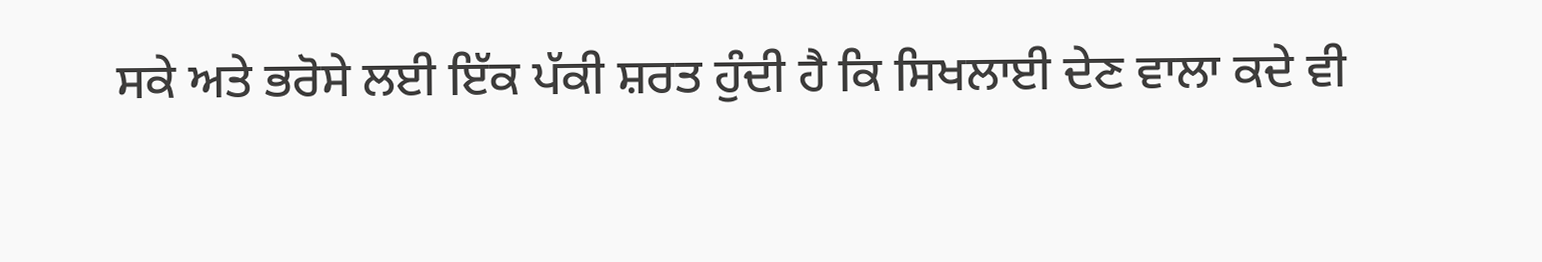ਸਕੇ ਅਤੇ ਭਰੋਸੇ ਲਈ ਇੱਕ ਪੱਕੀ ਸ਼ਰਤ ਹੁੰਦੀ ਹੈ ਕਿ ਸਿਖਲਾਈ ਦੇਣ ਵਾਲਾ ਕਦੇ ਵੀ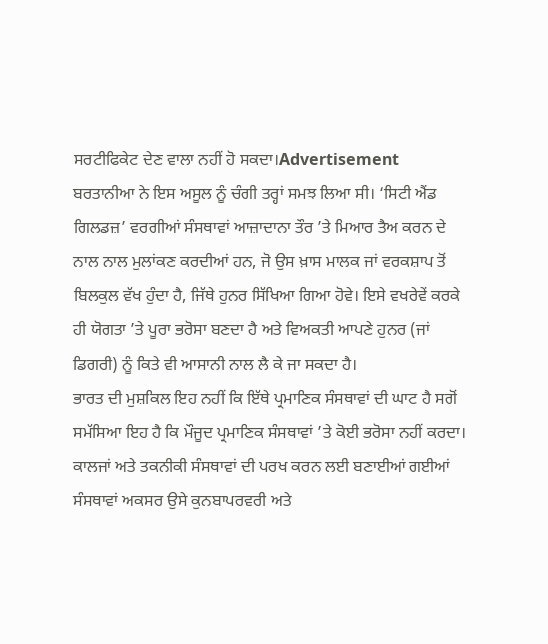ਸਰਟੀਫਿਕੇਟ ਦੇਣ ਵਾਲਾ ਨਹੀਂ ਹੋ ਸਕਦਾ।Advertisement
ਬਰਤਾਨੀਆ ਨੇ ਇਸ ਅਸੂਲ ਨੂੰ ਚੰਗੀ ਤਰ੍ਹਾਂ ਸਮਝ ਲਿਆ ਸੀ। ‘ਸਿਟੀ ਐਂਡ ਗਿਲਡਜ਼’ ਵਰਗੀਆਂ ਸੰਸਥਾਵਾਂ ਆਜ਼ਾਦਾਨਾ ਤੌਰ ’ਤੇ ਮਿਆਰ ਤੈਅ ਕਰਨ ਦੇ ਨਾਲ ਨਾਲ ਮੁਲਾਂਕਣ ਕਰਦੀਆਂ ਹਨ, ਜੋ ਉਸ ਖ਼ਾਸ ਮਾਲਕ ਜਾਂ ਵਰਕਸ਼ਾਪ ਤੋਂ ਬਿਲਕੁਲ ਵੱਖ ਹੁੰਦਾ ਹੈ, ਜਿੱਥੇ ਹੁਨਰ ਸਿੱਖਿਆ ਗਿਆ ਹੋਵੇ। ਇਸੇ ਵਖਰੇਵੇਂ ਕਰਕੇ ਹੀ ਯੋਗਤਾ ’ਤੇ ਪੂਰਾ ਭਰੋਸਾ ਬਣਦਾ ਹੈ ਅਤੇ ਵਿਅਕਤੀ ਆਪਣੇ ਹੁਨਰ (ਜਾਂ ਡਿਗਰੀ) ਨੂੰ ਕਿਤੇ ਵੀ ਆਸਾਨੀ ਨਾਲ ਲੈ ਕੇ ਜਾ ਸਕਦਾ ਹੈ।
ਭਾਰਤ ਦੀ ਮੁਸ਼ਕਿਲ ਇਹ ਨਹੀਂ ਕਿ ਇੱਥੇ ਪ੍ਰਮਾਣਿਕ ਸੰਸਥਾਵਾਂ ਦੀ ਘਾਟ ਹੈ ਸਗੋਂ ਸਮੱਸਿਆ ਇਹ ਹੈ ਕਿ ਮੌਜੂਦ ਪ੍ਰਮਾਣਿਕ ਸੰਸਥਾਵਾਂ ’ਤੇ ਕੋਈ ਭਰੋਸਾ ਨਹੀਂ ਕਰਦਾ। ਕਾਲਜਾਂ ਅਤੇ ਤਕਨੀਕੀ ਸੰਸਥਾਵਾਂ ਦੀ ਪਰਖ ਕਰਨ ਲਈ ਬਣਾਈਆਂ ਗਈਆਂ ਸੰਸਥਾਵਾਂ ਅਕਸਰ ਉਸੇ ਕੁਨਬਾਪਰਵਰੀ ਅਤੇ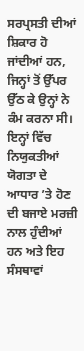ਸਰਪ੍ਰਸਤੀ ਦੀਆਂ ਸ਼ਿਕਾਰ ਹੋ ਜਾਂਦੀਆਂ ਹਨ, ਜਿਨ੍ਹਾਂ ਤੋਂ ਉੱਪਰ ਉੱਠ ਕੇ ਉਨ੍ਹਾਂ ਨੇ ਕੰਮ ਕਰਨਾ ਸੀ। ਇਨ੍ਹਾਂ ਵਿੱਚ ਨਿਯੁਕਤੀਆਂ ਯੋਗਤਾ ਦੇ ਆਧਾਰ ’ਤੇ ਹੋਣ ਦੀ ਬਜਾਏ ਮਰਜ਼ੀ ਨਾਲ ਹੁੰਦੀਆਂ ਹਨ ਅਤੇ ਇਹ ਸੰਸਥਾਵਾਂ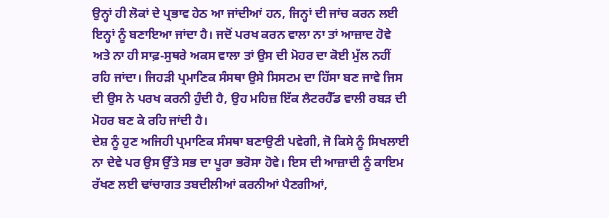ਉਨ੍ਹਾਂ ਹੀ ਲੋਕਾਂ ਦੇ ਪ੍ਰਭਾਵ ਹੇਠ ਆ ਜਾਂਦੀਆਂ ਹਨ, ਜਿਨ੍ਹਾਂ ਦੀ ਜਾਂਚ ਕਰਨ ਲਈ ਇਨ੍ਹਾਂ ਨੂੰ ਬਣਾਇਆ ਜਾਂਦਾ ਹੈ। ਜਦੋਂ ਪਰਖ ਕਰਨ ਵਾਲਾ ਨਾ ਤਾਂ ਆਜ਼ਾਦ ਹੋਵੇ ਅਤੇ ਨਾ ਹੀ ਸਾਫ਼-ਸੁਥਰੇ ਅਕਸ ਵਾਲਾ ਤਾਂ ਉਸ ਦੀ ਮੋਹਰ ਦਾ ਕੋਈ ਮੁੱਲ ਨਹੀਂ ਰਹਿ ਜਾਂਦਾ। ਜਿਹੜੀ ਪ੍ਰਮਾਣਿਕ ਸੰਸਥਾ ਉਸੇ ਸਿਸਟਮ ਦਾ ਹਿੱਸਾ ਬਣ ਜਾਵੇ ਜਿਸ ਦੀ ਉਸ ਨੇ ਪਰਖ ਕਰਨੀ ਹੁੰਦੀ ਹੈ, ਉਹ ਮਹਿਜ਼ ਇੱਕ ਲੈਟਰਹੈੱਡ ਵਾਲੀ ਰਬੜ ਦੀ ਮੋਹਰ ਬਣ ਕੇ ਰਹਿ ਜਾਂਦੀ ਹੈ।
ਦੇਸ਼ ਨੂੰ ਹੁਣ ਅਜਿਹੀ ਪ੍ਰਮਾਣਿਕ ਸੰਸਥਾ ਬਣਾਉਣੀ ਪਵੇਗੀ, ਜੋ ਕਿਸੇ ਨੂੰ ਸਿਖਲਾਈ ਨਾ ਦੇਵੇ ਪਰ ਉਸ ਉੱਤੇ ਸਭ ਦਾ ਪੂਰਾ ਭਰੋਸਾ ਹੋਵੇ। ਇਸ ਦੀ ਆਜ਼ਾਦੀ ਨੂੰ ਕਾਇਮ ਰੱਖਣ ਲਈ ਢਾਂਚਾਗਤ ਤਬਦੀਲੀਆਂ ਕਰਨੀਆਂ ਪੈਣਗੀਆਂ,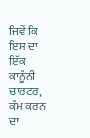ਜਿਵੇਂ ਕਿ ਇਸ ਦਾ ਇੱਕ ਕਾਨੂੰਨੀ ਚਾਰਟਰ, ਕੰਮ ਕਰਨ ਦਾ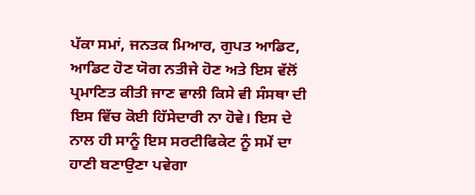ਪੱਕਾ ਸਮਾਂ, ਜਨਤਕ ਮਿਆਰ, ਗੁਪਤ ਆਡਿਟ, ਆਡਿਟ ਹੋਣ ਯੋਗ ਨਤੀਜੇ ਹੋਣ ਅਤੇ ਇਸ ਵੱਲੋਂ ਪ੍ਰਮਾਣਿਤ ਕੀਤੀ ਜਾਣ ਵਾਲੀ ਕਿਸੇ ਵੀ ਸੰਸਥਾ ਦੀ ਇਸ ਵਿੱਚ ਕੋਈ ਹਿੱਸੇਦਾਰੀ ਨਾ ਹੋਵੇ। ਇਸ ਦੇ ਨਾਲ ਹੀ ਸਾਨੂੰ ਇਸ ਸਰਟੀਫਿਕੇਟ ਨੂੰ ਸਮੇਂ ਦਾ ਹਾਣੀ ਬਣਾਉਣਾ ਪਵੇਗਾ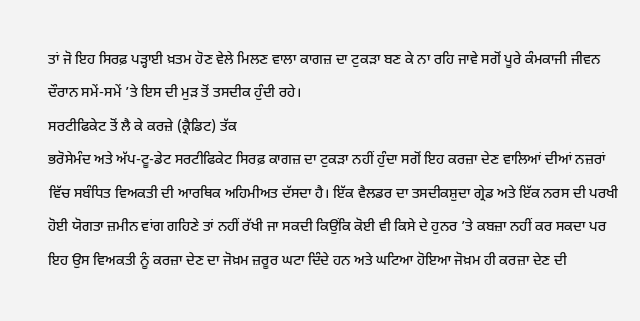ਤਾਂ ਜੋ ਇਹ ਸਿਰਫ਼ ਪੜ੍ਹਾਈ ਖ਼ਤਮ ਹੋਣ ਵੇਲੇ ਮਿਲਣ ਵਾਲਾ ਕਾਗਜ਼ ਦਾ ਟੁਕੜਾ ਬਣ ਕੇ ਨਾ ਰਹਿ ਜਾਵੇ ਸਗੋਂ ਪੂਰੇ ਕੰਮਕਾਜੀ ਜੀਵਨ ਦੌਰਾਨ ਸਮੇਂ-ਸਮੇਂ ’ਤੇ ਇਸ ਦੀ ਮੁੜ ਤੋਂ ਤਸਦੀਕ ਹੁੰਦੀ ਰਹੇ।
ਸਰਟੀਫਿਕੇਟ ਤੋਂ ਲੈ ਕੇ ਕਰਜ਼ੇ (ਕ੍ਰੈਡਿਟ) ਤੱਕ
ਭਰੋਸੇਮੰਦ ਅਤੇ ਅੱਪ-ਟੂ-ਡੇਟ ਸਰਟੀਫਿਕੇਟ ਸਿਰਫ਼ ਕਾਗਜ਼ ਦਾ ਟੁਕੜਾ ਨਹੀਂ ਹੁੰਦਾ ਸਗੋਂ ਇਹ ਕਰਜ਼ਾ ਦੇਣ ਵਾਲਿਆਂ ਦੀਆਂ ਨਜ਼ਰਾਂ ਵਿੱਚ ਸਬੰਧਿਤ ਵਿਅਕਤੀ ਦੀ ਆਰਥਿਕ ਅਹਿਮੀਅਤ ਦੱਸਦਾ ਹੈ। ਇੱਕ ਵੈਲਡਰ ਦਾ ਤਸਦੀਕਸ਼ੁਦਾ ਗ੍ਰੇਡ ਅਤੇ ਇੱਕ ਨਰਸ ਦੀ ਪਰਖੀ ਹੋਈ ਯੋਗਤਾ ਜ਼ਮੀਨ ਵਾਂਗ ਗਹਿਣੇ ਤਾਂ ਨਹੀਂ ਰੱਖੀ ਜਾ ਸਕਦੀ ਕਿਉਂਕਿ ਕੋਈ ਵੀ ਕਿਸੇ ਦੇ ਹੁਨਰ ’ਤੇ ਕਬਜ਼ਾ ਨਹੀਂ ਕਰ ਸਕਦਾ ਪਰ ਇਹ ਉਸ ਵਿਅਕਤੀ ਨੂੰ ਕਰਜ਼ਾ ਦੇਣ ਦਾ ਜੋਖ਼ਮ ਜ਼ਰੂਰ ਘਟਾ ਦਿੰਦੇ ਹਨ ਅਤੇ ਘਟਿਆ ਹੋਇਆ ਜੋਖ਼ਮ ਹੀ ਕਰਜ਼ਾ ਦੇਣ ਦੀ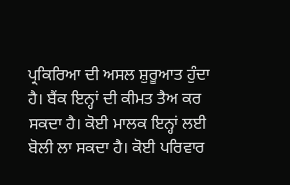ਪ੍ਰਕਿਰਿਆ ਦੀ ਅਸਲ ਸ਼ੁਰੂਆਤ ਹੁੰਦਾ ਹੈ। ਬੈਂਕ ਇਨ੍ਹਾਂ ਦੀ ਕੀਮਤ ਤੈਅ ਕਰ ਸਕਦਾ ਹੈ। ਕੋਈ ਮਾਲਕ ਇਨ੍ਹਾਂ ਲਈ ਬੋਲੀ ਲਾ ਸਕਦਾ ਹੈ। ਕੋਈ ਪਰਿਵਾਰ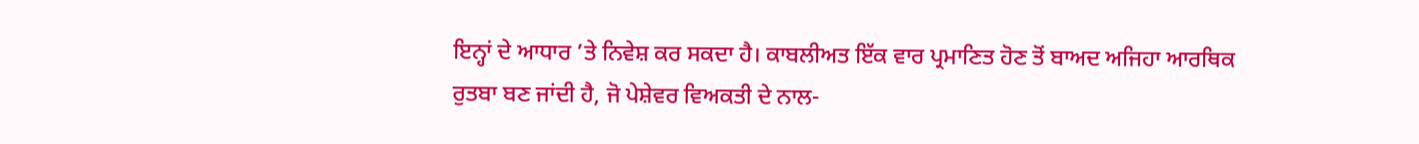ਇਨ੍ਹਾਂ ਦੇ ਆਧਾਰ ’ਤੇ ਨਿਵੇਸ਼ ਕਰ ਸਕਦਾ ਹੈ। ਕਾਬਲੀਅਤ ਇੱਕ ਵਾਰ ਪ੍ਰਮਾਣਿਤ ਹੋਣ ਤੋਂ ਬਾਅਦ ਅਜਿਹਾ ਆਰਥਿਕ ਰੁਤਬਾ ਬਣ ਜਾਂਦੀ ਹੈ, ਜੋ ਪੇਸ਼ੇਵਰ ਵਿਅਕਤੀ ਦੇ ਨਾਲ-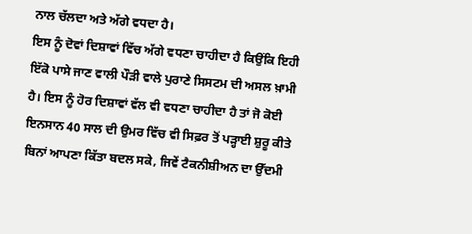ਨਾਲ ਚੱਲਦਾ ਅਤੇ ਅੱਗੇ ਵਧਦਾ ਹੈ।
ਇਸ ਨੂੰ ਦੋਵਾਂ ਦਿਸ਼ਾਵਾਂ ਵਿੱਚ ਅੱਗੇ ਵਧਣਾ ਚਾਹੀਦਾ ਹੈ ਕਿਉਂਕਿ ਇਹੀ ਇੱਕੋ ਪਾਸੇ ਜਾਣ ਵਾਲੀ ਪੌੜੀ ਵਾਲੇ ਪੁਰਾਣੇ ਸਿਸਟਮ ਦੀ ਅਸਲ ਖ਼ਾਮੀ ਹੈ। ਇਸ ਨੂੰ ਹੋਰ ਦਿਸ਼ਾਵਾਂ ਵੱਲ ਵੀ ਵਧਣਾ ਚਾਹੀਦਾ ਹੈ ਤਾਂ ਜੋ ਕੋਈ ਇਨਸਾਨ 40 ਸਾਲ ਦੀ ਉਮਰ ਵਿੱਚ ਵੀ ਸਿਫ਼ਰ ਤੋਂ ਪੜ੍ਹਾਈ ਸ਼ੁਰੂ ਕੀਤੇ ਬਿਨਾਂ ਆਪਣਾ ਕਿੱਤਾ ਬਦਲ ਸਕੇ, ਜਿਵੇਂ ਟੈਕਨੀਸ਼ੀਅਨ ਦਾ ਉੱਦਮੀ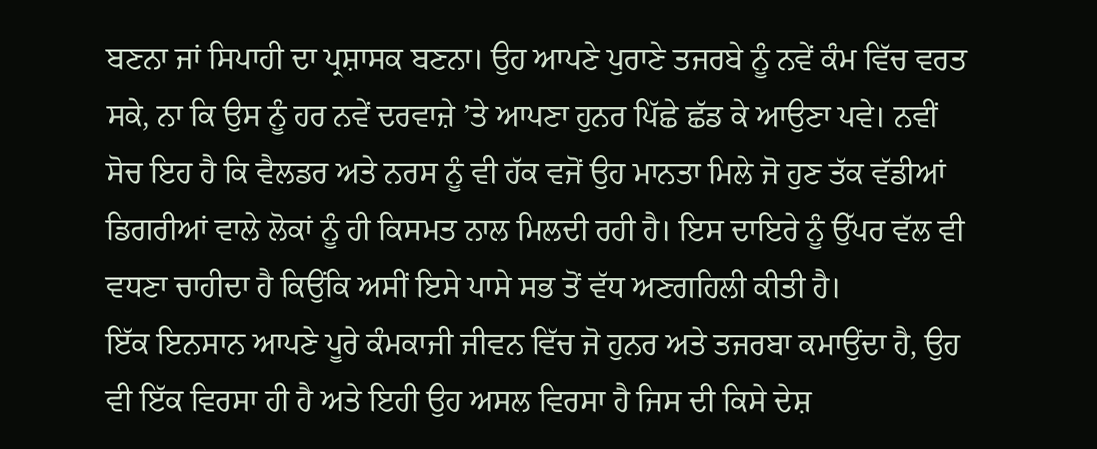ਬਣਨਾ ਜਾਂ ਸਿਪਾਹੀ ਦਾ ਪ੍ਰਸ਼ਾਸਕ ਬਣਨਾ। ਉਹ ਆਪਣੇ ਪੁਰਾਣੇ ਤਜਰਬੇ ਨੂੰ ਨਵੇਂ ਕੰਮ ਵਿੱਚ ਵਰਤ ਸਕੇ, ਨਾ ਕਿ ਉਸ ਨੂੰ ਹਰ ਨਵੇਂ ਦਰਵਾਜ਼ੇ ’ਤੇ ਆਪਣਾ ਹੁਨਰ ਪਿੱਛੇ ਛੱਡ ਕੇ ਆਉਣਾ ਪਵੇ। ਨਵੀਂ ਸੋਚ ਇਹ ਹੈ ਕਿ ਵੈਲਡਰ ਅਤੇ ਨਰਸ ਨੂੰ ਵੀ ਹੱਕ ਵਜੋਂ ਉਹ ਮਾਨਤਾ ਮਿਲੇ ਜੋ ਹੁਣ ਤੱਕ ਵੱਡੀਆਂ ਡਿਗਰੀਆਂ ਵਾਲੇ ਲੋਕਾਂ ਨੂੰ ਹੀ ਕਿਸਮਤ ਨਾਲ ਮਿਲਦੀ ਰਹੀ ਹੈ। ਇਸ ਦਾਇਰੇ ਨੂੰ ਉੱਪਰ ਵੱਲ ਵੀ ਵਧਣਾ ਚਾਹੀਦਾ ਹੈ ਕਿਉਂਕਿ ਅਸੀਂ ਇਸੇ ਪਾਸੇ ਸਭ ਤੋਂ ਵੱਧ ਅਣਗਹਿਲੀ ਕੀਤੀ ਹੈ।
ਇੱਕ ਇਨਸਾਨ ਆਪਣੇ ਪੂਰੇ ਕੰਮਕਾਜੀ ਜੀਵਨ ਵਿੱਚ ਜੋ ਹੁਨਰ ਅਤੇ ਤਜਰਬਾ ਕਮਾਉਂਦਾ ਹੈ, ਉਹ ਵੀ ਇੱਕ ਵਿਰਸਾ ਹੀ ਹੈ ਅਤੇ ਇਹੀ ਉਹ ਅਸਲ ਵਿਰਸਾ ਹੈ ਜਿਸ ਦੀ ਕਿਸੇ ਦੇਸ਼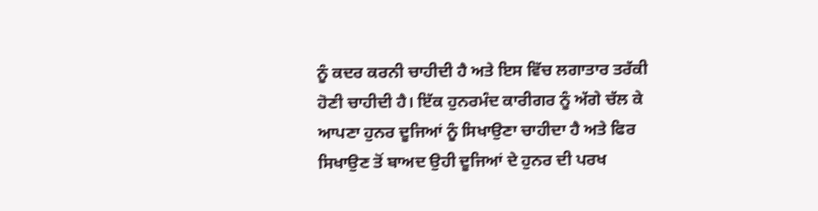ਨੂੰ ਕਦਰ ਕਰਨੀ ਚਾਹੀਦੀ ਹੈ ਅਤੇ ਇਸ ਵਿੱਚ ਲਗਾਤਾਰ ਤਰੱਕੀ ਹੋਣੀ ਚਾਹੀਦੀ ਹੈ। ਇੱਕ ਹੁਨਰਮੰਦ ਕਾਰੀਗਰ ਨੂੰ ਅੱਗੇ ਚੱਲ ਕੇ ਆਪਣਾ ਹੁਨਰ ਦੂਜਿਆਂ ਨੂੰ ਸਿਖਾਉਣਾ ਚਾਹੀਦਾ ਹੈ ਅਤੇ ਫਿਰ ਸਿਖਾਉਣ ਤੋਂ ਬਾਅਦ ਉਹੀ ਦੂਜਿਆਂ ਦੇ ਹੁਨਰ ਦੀ ਪਰਖ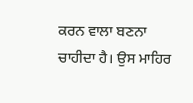ਕਰਨ ਵਾਲਾ ਬਣਨਾ ਚਾਹੀਦਾ ਹੈ। ਉਸ ਮਾਹਿਰ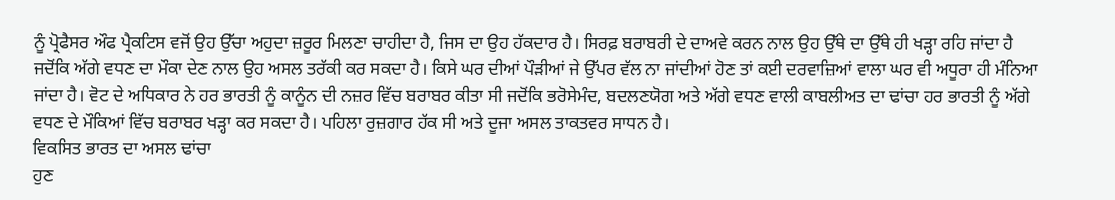ਨੂੰ ਪ੍ਰੋਫੈਸਰ ਔਫ ਪ੍ਰੈਕਟਿਸ ਵਜੋਂ ਉਹ ਉੱਚਾ ਅਹੁਦਾ ਜ਼ਰੂਰ ਮਿਲਣਾ ਚਾਹੀਦਾ ਹੈ, ਜਿਸ ਦਾ ਉਹ ਹੱਕਦਾਰ ਹੈ। ਸਿਰਫ਼ ਬਰਾਬਰੀ ਦੇ ਦਾਅਵੇ ਕਰਨ ਨਾਲ ਉਹ ਉੱਥੇ ਦਾ ਉੱਥੇ ਹੀ ਖੜ੍ਹਾ ਰਹਿ ਜਾਂਦਾ ਹੈ ਜਦੋਂਕਿ ਅੱਗੇ ਵਧਣ ਦਾ ਮੌਕਾ ਦੇਣ ਨਾਲ ਉਹ ਅਸਲ ਤਰੱਕੀ ਕਰ ਸਕਦਾ ਹੈ। ਕਿਸੇ ਘਰ ਦੀਆਂ ਪੌੜੀਆਂ ਜੇ ਉੱਪਰ ਵੱਲ ਨਾ ਜਾਂਦੀਆਂ ਹੋਣ ਤਾਂ ਕਈ ਦਰਵਾਜ਼ਿਆਂ ਵਾਲਾ ਘਰ ਵੀ ਅਧੂਰਾ ਹੀ ਮੰਨਿਆ ਜਾਂਦਾ ਹੈ। ਵੋਟ ਦੇ ਅਧਿਕਾਰ ਨੇ ਹਰ ਭਾਰਤੀ ਨੂੰ ਕਾਨੂੰਨ ਦੀ ਨਜ਼ਰ ਵਿੱਚ ਬਰਾਬਰ ਕੀਤਾ ਸੀ ਜਦੋਂਕਿ ਭਰੋਸੇਮੰਦ, ਬਦਲਣਯੋਗ ਅਤੇ ਅੱਗੇ ਵਧਣ ਵਾਲੀ ਕਾਬਲੀਅਤ ਦਾ ਢਾਂਚਾ ਹਰ ਭਾਰਤੀ ਨੂੰ ਅੱਗੇ ਵਧਣ ਦੇ ਮੌਕਿਆਂ ਵਿੱਚ ਬਰਾਬਰ ਖੜ੍ਹਾ ਕਰ ਸਕਦਾ ਹੈ। ਪਹਿਲਾ ਰੁਜ਼ਗਾਰ ਹੱਕ ਸੀ ਅਤੇ ਦੂਜਾ ਅਸਲ ਤਾਕਤਵਰ ਸਾਧਨ ਹੈ।
ਵਿਕਸਿਤ ਭਾਰਤ ਦਾ ਅਸਲ ਢਾਂਚਾ
ਹੁਣ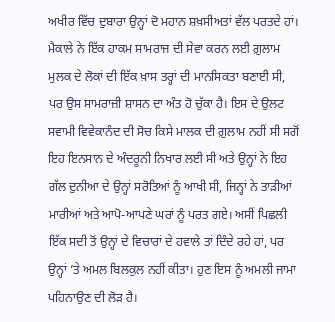ਅਖੀਰ ਵਿੱਚ ਦੁਬਾਰਾ ਉਨ੍ਹਾਂ ਦੋ ਮਹਾਨ ਸ਼ਖ਼ਸੀਅਤਾਂ ਵੱਲ ਪਰਤਦੇ ਹਾਂ। ਮੈਕਾਲੇ ਨੇ ਇੱਕ ਹਾਕਮ ਸਾਮਰਾਜ ਦੀ ਸੇਵਾ ਕਰਨ ਲਈ ਗ਼ੁਲਾਮ ਮੁਲਕ ਦੇ ਲੋਕਾਂ ਦੀ ਇੱਕ ਖ਼ਾਸ ਤਰ੍ਹਾਂ ਦੀ ਮਾਨਸਿਕਤਾ ਬਣਾਈ ਸੀ, ਪਰ ਉਸ ਸਾਮਰਾਜ਼ੀ ਸ਼ਾਸਨ ਦਾ ਅੰਤ ਹੋ ਚੁੱਕਾ ਹੈ। ਇਸ ਦੇ ਉਲਟ ਸਵਾਮੀ ਵਿਵੇਕਾਨੰਦ ਦੀ ਸੋਚ ਕਿਸੇ ਮਾਲਕ ਦੀ ਗ਼ੁਲਾਮ ਨਹੀਂ ਸੀ ਸਗੋਂ ਇਹ ਇਨਸਾਨ ਦੇ ਅੰਦਰੂਨੀ ਨਿਖਾਰ ਲਈ ਸੀ ਅਤੇ ਉਨ੍ਹਾਂ ਨੇ ਇਹ ਗੱਲ ਦੁਨੀਆ ਦੇ ਉਨ੍ਹਾਂ ਸਰੋਤਿਆਂ ਨੂੰ ਆਖੀ ਸੀ, ਜਿਨ੍ਹਾਂ ਨੇ ਤਾੜੀਆਂ ਮਾਰੀਆਂ ਅਤੇ ਆਪੋ-ਆਪਣੇ ਘਰਾਂ ਨੂੰ ਪਰਤ ਗਏ। ਅਸੀਂ ਪਿਛਲੀ ਇੱਕ ਸਦੀ ਤੋਂ ਉਨ੍ਹਾਂ ਦੇ ਵਿਚਾਰਾਂ ਦੇ ਹਵਾਲੇ ਤਾਂ ਦਿੰਦੇ ਰਹੇ ਹਾਂ, ਪਰ ਉਨ੍ਹਾਂ ’ਤੇ ਅਮਲ ਬਿਲਕੁਲ ਨਹੀਂ ਕੀਤਾ। ਹੁਣ ਇਸ ਨੂੰ ਅਮਲੀ ਜਾਮਾ ਪਹਿਨਾਉਣ ਦੀ ਲੋੜ ਹੈ।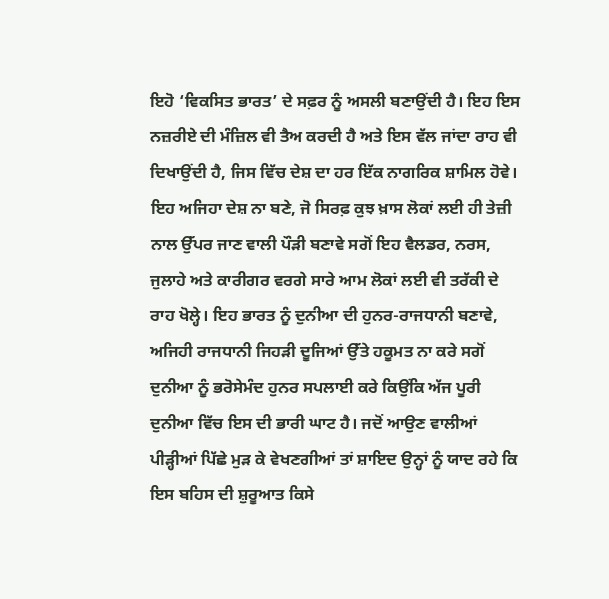ਇਹੋ ‘ਵਿਕਸਿਤ ਭਾਰਤ’ ਦੇ ਸਫ਼ਰ ਨੂੰ ਅਸਲੀ ਬਣਾਉਂਦੀ ਹੈ। ਇਹ ਇਸ ਨਜ਼ਰੀਏ ਦੀ ਮੰਜ਼ਿਲ ਵੀ ਤੈਅ ਕਰਦੀ ਹੈ ਅਤੇ ਇਸ ਵੱਲ ਜਾਂਦਾ ਰਾਹ ਵੀ ਦਿਖਾਉਂਦੀ ਹੈ, ਜਿਸ ਵਿੱਚ ਦੇਸ਼ ਦਾ ਹਰ ਇੱਕ ਨਾਗਰਿਕ ਸ਼ਾਮਿਲ ਹੋਵੇ। ਇਹ ਅਜਿਹਾ ਦੇਸ਼ ਨਾ ਬਣੇ, ਜੋ ਸਿਰਫ਼ ਕੁਝ ਖ਼ਾਸ ਲੋਕਾਂ ਲਈ ਹੀ ਤੇਜ਼ੀ ਨਾਲ ਉੱਪਰ ਜਾਣ ਵਾਲੀ ਪੌੜੀ ਬਣਾਵੇ ਸਗੋਂ ਇਹ ਵੈਲਡਰ, ਨਰਸ, ਜੁਲਾਹੇ ਅਤੇ ਕਾਰੀਗਰ ਵਰਗੇ ਸਾਰੇ ਆਮ ਲੋਕਾਂ ਲਈ ਵੀ ਤਰੱਕੀ ਦੇ ਰਾਹ ਖੋਲ੍ਹੇ। ਇਹ ਭਾਰਤ ਨੂੰ ਦੁਨੀਆ ਦੀ ਹੁਨਰ-ਰਾਜਧਾਨੀ ਬਣਾਵੇ, ਅਜਿਹੀ ਰਾਜਧਾਨੀ ਜਿਹੜੀ ਦੂਜਿਆਂ ਉੱਤੇ ਹਕੂਮਤ ਨਾ ਕਰੇ ਸਗੋਂ ਦੁਨੀਆ ਨੂੰ ਭਰੋਸੇਮੰਦ ਹੁਨਰ ਸਪਲਾਈ ਕਰੇ ਕਿਉਂਕਿ ਅੱਜ ਪੂਰੀ ਦੁਨੀਆ ਵਿੱਚ ਇਸ ਦੀ ਭਾਰੀ ਘਾਟ ਹੈ। ਜਦੋਂ ਆਉਣ ਵਾਲੀਆਂ ਪੀੜ੍ਹੀਆਂ ਪਿੱਛੇ ਮੁੜ ਕੇ ਵੇਖਣਗੀਆਂ ਤਾਂ ਸ਼ਾਇਦ ਉਨ੍ਹਾਂ ਨੂੰ ਯਾਦ ਰਹੇ ਕਿ ਇਸ ਬਹਿਸ ਦੀ ਸ਼ੁਰੂਆਤ ਕਿਸੇ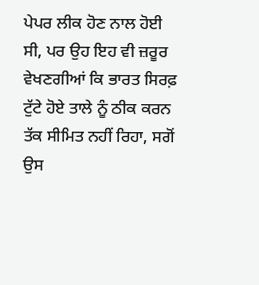ਪੇਪਰ ਲੀਕ ਹੋਣ ਨਾਲ ਹੋਈ ਸੀ, ਪਰ ਉਹ ਇਹ ਵੀ ਜ਼ਰੂਰ ਵੇਖਣਗੀਆਂ ਕਿ ਭਾਰਤ ਸਿਰਫ਼ ਟੁੱਟੇ ਹੋਏ ਤਾਲੇ ਨੂੰ ਠੀਕ ਕਰਨ ਤੱਕ ਸੀਮਿਤ ਨਹੀਂ ਰਿਹਾ, ਸਗੋਂ ਉਸ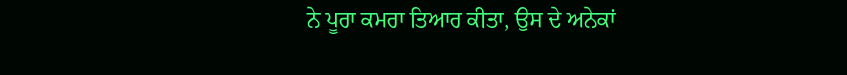ਨੇ ਪੂਰਾ ਕਮਰਾ ਤਿਆਰ ਕੀਤਾ, ਉਸ ਦੇ ਅਨੇਕਾਂ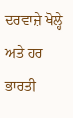ਦਰਵਾਜ਼ੇ ਖੋਲ੍ਹੇ ਅਤੇ ਹਰ ਭਾਰਤੀ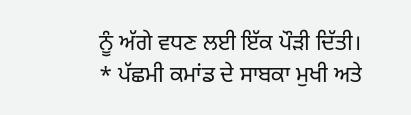ਨੂੰ ਅੱਗੇ ਵਧਣ ਲਈ ਇੱਕ ਪੌੜੀ ਦਿੱਤੀ।
* ਪੱਛਮੀ ਕਮਾਂਡ ਦੇ ਸਾਬਕਾ ਮੁਖੀ ਅਤੇ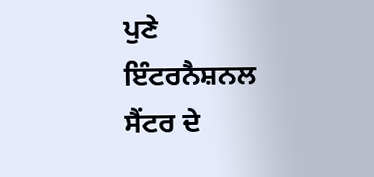ਪੁਣੇ ਇੰਟਰਨੈਸ਼ਨਲ ਸੈਂਟਰ ਦੇ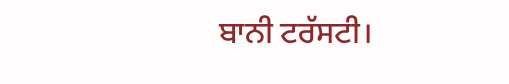ਬਾਨੀ ਟਰੱਸਟੀ।